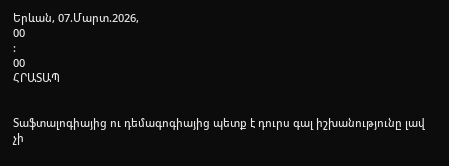Երևան, 07.Մարտ.2026,
00
:
00
ՀՐԱՏԱՊ


Տաֆտալոգիայից ու դեմագոգիայից պետք է դուրս գալ իշխանությունը լավ չի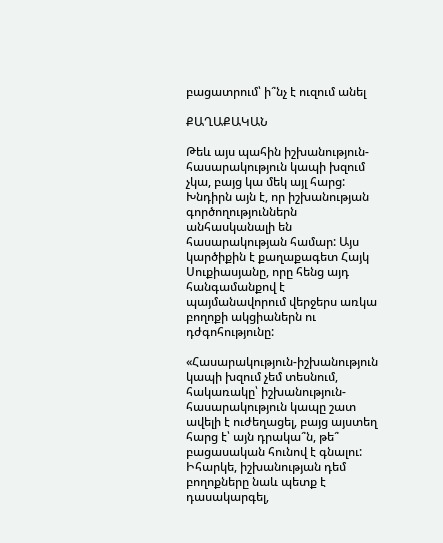բացատրում՝ ի՞նչ է ուզում անել

ՔԱՂԱՔԱԿԱՆ

Թեև այս պահին իշխանություն-հասարակություն կապի խզում չկա, բայց կա մեկ այլ հարց: Խնդիրն այն է, որ իշխանության գործողություններն անհասկանալի են հասարակության համար: Այս կարծիքին է քաղաքագետ Հայկ Սուքիասյանը, որը հենց այդ հանգամանքով է պայմանավորում վերջերս առկա բողոքի ակցիաներն ու դժգոհությունը:

«Հասարակություն-իշխանություն կապի խզում չեմ տեսնում, հակառակը՝ իշխանություն-հասարակություն կապը շատ ավելի է ուժեղացել, բայց այստեղ հարց է՝ այն դրակա՞ն, թե՞ բացասական հունով է գնալու: Իհարկե, իշխանության դեմ բողոքները նաև պետք է դասակարգել,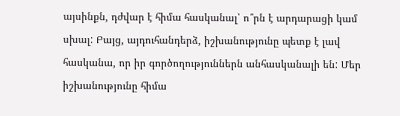այսինքն, դժվար է հիմա հասկանալ՝ ո՞րն է արդարացի կամ սխալ: Բայց, այդուհանդերձ, իշխանությունը պետք է լավ հասկանա, որ իր գործողություններն անհասկանալի են: Մեր իշխանությունը հիմա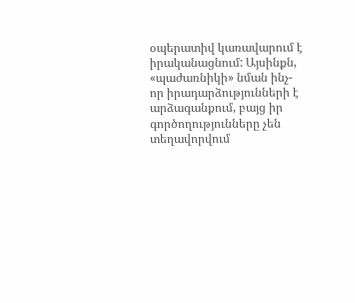օպերատիվ կառավարում է իրականացնում: Այսինքն, «պաժառնիկի» նման ինչ-որ իրադարձությունների է արձագանքում, բայց իր գործողությունները չեն տեղավորվում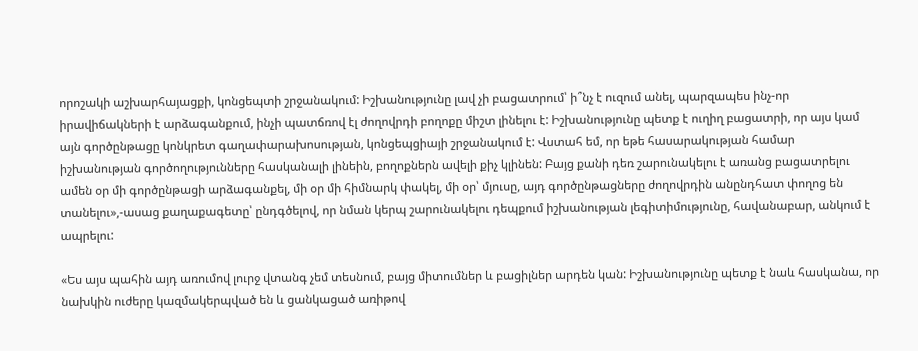որոշակի աշխարհայացքի, կոնցեպտի շրջանակում: Իշխանությունը լավ չի բացատրում՝ ի՞նչ է ուզում անել, պարզապես ինչ-որ իրավիճակների է արձագանքում, ինչի պատճռով էլ ժողովրդի բողոքը միշտ լինելու է: Իշխանությունը պետք է ուղիղ բացատրի, որ այս կամ այն գործընթացը կոնկրետ գաղափարախոսության, կոնցեպցիայի շրջանակում է: Վստահ եմ, որ եթե հասարակության համար իշխանության գործողությունները հասկանալի լինեին, բողոքներն ավելի քիչ կլինեն: Բայց քանի դեռ շարունակելու է առանց բացատրելու ամեն օր մի գործընթացի արձագանքել, մի օր մի հիմնարկ փակել, մի օր՝ մյուսը, այդ գործընթացները ժողովրդին անընդհատ փողոց են տանելու»,-ասաց քաղաքագետը՝ ընդգծելով, որ նման կերպ շարունակելու դեպքում իշխանության լեգիտիմությունը, հավանաբար, անկում է ապրելու:

«Ես այս պահին այդ առումով լուրջ վտանգ չեմ տեսնում, բայց միտումներ և բացիլներ արդեն կան: Իշխանությունը պետք է նաև հասկանա, որ նախկին ուժերը կազմակերպված են և ցանկացած առիթով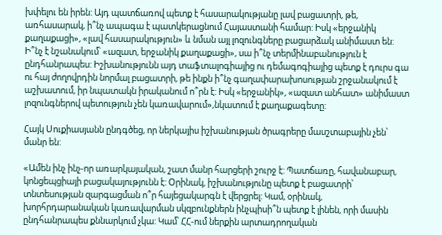խփելու են իրեն: Այդ պատճառով պետք է հասարակությանը լավ բացատրի, թե, առհասարակ, ի՞նչ ապագա է պատկերացնում Հայաստանի համար: Իսկ «երջանիկ քաղաքացի», «լավ հասարակություն» և նման այլ լոզունգները բացարձակ անիմաստ են: Ի՞նչ է նշանակում՝ «ազատ, երջանիկ քաղաքացի», սա ի՞նչ տերմինաբանություն է ընդհանրապես: Իշխանությունն այդ տաֆտալոգիայից ու դեմագոգիայից պետք է դուրս գա ու հայ ժողովրդին նորմալ բացատրի, թե ինքն ի՞նչ գաղափարախոսության շրջանակում է աշխատում, իր նպատակն իրականում ո՞րն է: Իսկ «երջանիկ», «ազատ անհատ» անիմաստ լոզունգներով պետություն չեն կառավարում»,նկատում է քաղաքագետը:

Հայկ Սուքիասյանն ընդգծեց, որ ներկայիս իշխանության ծրագրերը մասշտաբային չեն՝ մանր են:

«Ամեն ինչ ինչ-որ առարկայական, շատ մանր հարցերի շուրջ է: Պատճառը, հավանաբար, կոնցեպցիայի բացակայությունն է: Օրինակ, իշխանությունը պետք է բացատրի՝ տնտեսության զարգացման ո՞ր հայեցակարգն է վերցրել: Կամ, օրինակ, խորհրդարանական կառավարման սկզբունքներն ինչպիսի՞ն պետք է լինեն, որի մասին ընդհանրապես քննարկում չկա: Կամ՝ ՀՀ-ում ներքին արտադրողական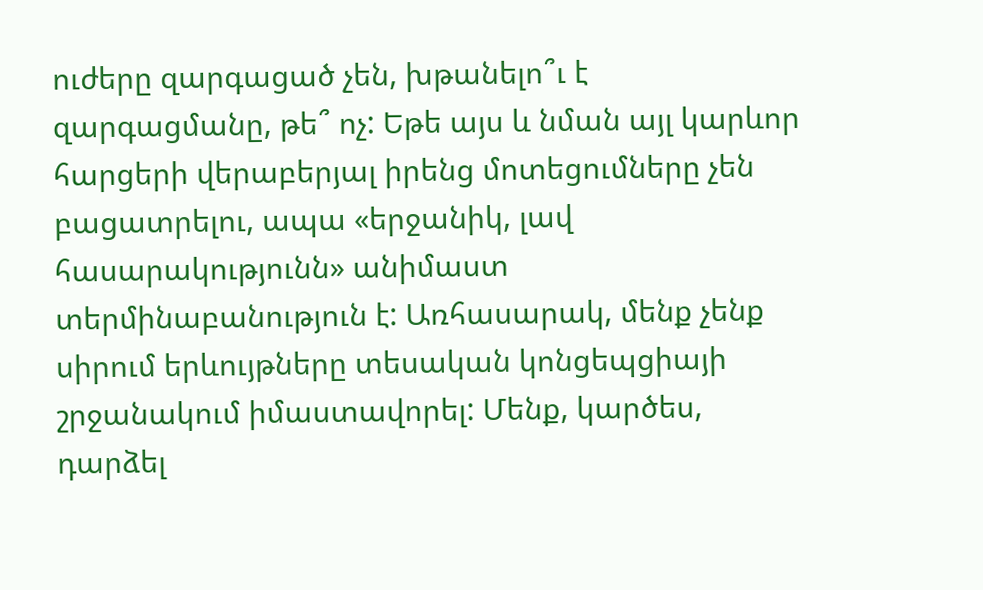ուժերը զարգացած չեն, խթանելո՞ւ է զարգացմանը, թե՞ ոչ: Եթե այս և նման այլ կարևոր հարցերի վերաբերյալ իրենց մոտեցումները չեն բացատրելու, ապա «երջանիկ, լավ հասարակությունն» անիմաստ տերմինաբանություն է: Առհասարակ, մենք չենք սիրում երևույթները տեսական կոնցեպցիայի շրջանակում իմաստավորել: Մենք, կարծես, դարձել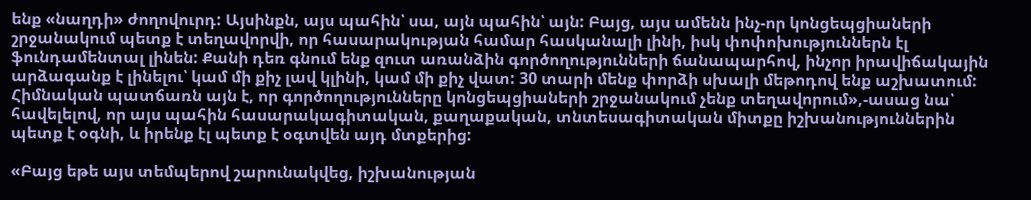ենք «նաղդի» ժողովուրդ: Այսինքն, այս պահին՝ սա, այն պահին՝ այն: Բայց, այս ամենն ինչ-որ կոնցեպցիաների շրջանակում պետք է տեղավորվի, որ հասարակության համար հասկանալի լինի, իսկ փոփոխություններն էլ ֆունդամենտալ լինեն: Քանի դեռ գնում ենք զուտ առանձին գործողությունների ճանապարհով, ինչոր իրավիճակային արձագանք է լինելու՝ կամ մի քիչ լավ կլինի, կամ մի քիչ վատ: 30 տարի մենք փորձի սխալի մեթոդով ենք աշխատում: Հիմնական պատճառն այն է, որ գործողությունները կոնցեպցիաների շրջանակում չենք տեղավորում»,-ասաց նա՝ հավելելով, որ այս պահին հասարակագիտական, քաղաքական, տնտեսագիտական միտքը իշխանություններին պետք է օգնի, և իրենք էլ պետք է օգտվեն այդ մտքերից:

«Բայց եթե այս տեմպերով շարունակվեց, իշխանության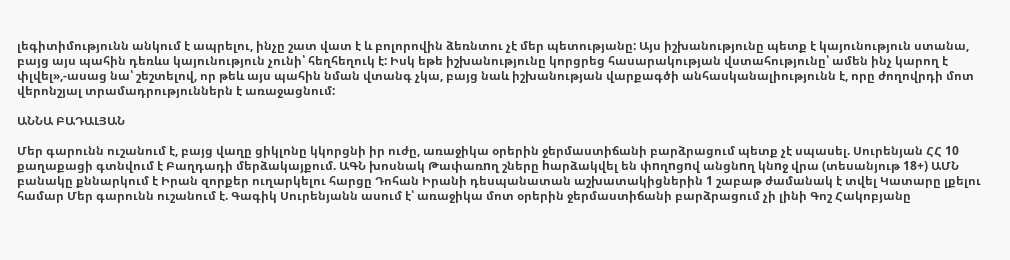լեգիտիմությունն անկում է ապրելու, ինչը շատ վատ է և բոլորովին ձեռնտու չէ մեր պետությանը: Այս իշխանությունը պետք է կայունություն ստանա, բայց այս պահին դեռևս կայունություն չունի՝ հեղհեղուկ է: Իսկ եթե իշխանությունը կորցրեց հասարակության վստահությունը՝ ամեն ինչ կարող է փլվել»,-ասաց նա՝ շեշտելով, որ թեև այս պահին նման վտանգ չկա, բայց նաև իշխանության վարքագծի անհասկանալիությունն է, որը ժողովրդի մոտ վերոնշյալ տրամադրություններն է առաջացնում:

ԱՆՆԱ ԲԱԴԱԼՅԱՆ

Մեր գարունն ուշանում է, բայց վաղը ցիկլոնը կկորցնի իր ուժը, առաջիկա օրերին ջերմաստիճանի բարձրացում պետք չէ սպասել. Սուրենյան ՀՀ 10 քաղաքացի գտնվում է Բաղդադի մերձակայքում. ԱԳՆ խոսնակ Թափառnղ շները hարձակվել են փnղnցnվ անցնnղ կնnջ վրա (տեսանյութ 18+) ԱՄՆ բանակը քննարկում է Իրան զորքեր ուղարկելու հարցը Դոհան Իրանի դեսպանատան աշխատակիցներին 1 շաբաթ ժամանակ է տվել Կատարը լքելու համար Մեր գարունն ուշանում է. Գագիկ Սուրենյանն ասում է՝ առաջիկա մոտ օրերին ջերմաստիճանի բարձրացում չի լինի Գոշ Հակոբյանը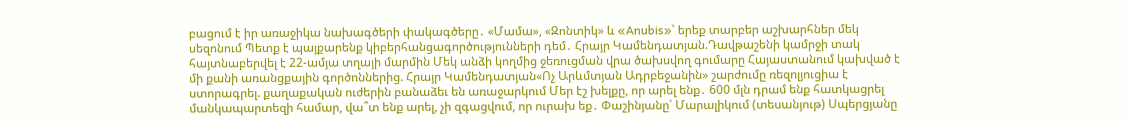բացում է իր առաջիկա նախագծերի փակագծերը․ «Մամա», «Զոնտիկ» և «Anubis»՝ երեք տարբեր աշխարհներ մեկ սեզոնում Պետք է պայքարենք կիբերհանցագործությունների դեմ․ Հրայր Կամենդատյան.Դավթաշենի կամրջի տակ հայտնաբերվել է 22-ամյա տղայի մարմին Մեկ անձի կողմից ջեռուցման վրա ծախսվող գումարը Հայաստանում կախված է մի քանի առանցքային գործոններից. Հրայր Կամենդատյան«Ոչ Արևմտյան Ադրբեջանին» շարժումը ռեզոլյուցիա է ստորագրել. քաղաքական ուժերին բանաձեւ են առաջարկում Մեր էշ խելքը, որ արել ենք․ 600 մլն դրամ ենք հատկացրել մանկապարտեզի համար, վա՞տ ենք արել, չի զգացվում, որ ուրախ եք․ Փաշինյանը՝ Մարալիկում (տեսանյութ) Սպերցյանը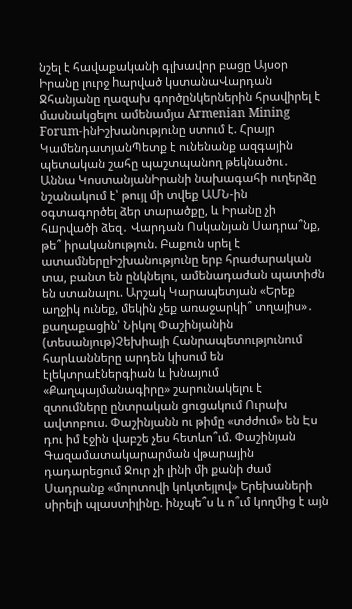նշել է հավաքականի գլխավոր բացը Այսօր Իրանը լուրջ hարված կստանաՎարդան Ջհանյանը ղազախ գործընկերներին հրավիրել է մասնակցելու ամենամյա Armenian Mining Forum-ինԻշխանությունը ստում է. Հրայր ԿամենդատյանՊետք է ունենանք ազգային պետական շահը պաշտպանող թեկնածու․ Աննա ԿոստանյանԻրանի նախագահի ուղերձը նշանակում է՝ թույլ մի տվեք ԱՄՆ-ին օգտագործել ձեր տարածքը, և Իրանը չի հшրվածի ձեզ․ Վարդան Ոսկանյան Սադրա՞նք, թե՞ իրականություն. Բաքուն սրել է ատամներըԻշխանությունը երբ հրաժարական տա, բանտ են ընկնելու, ամենադաժան պատիժն են ստանալու. Արշակ Կարապետյան «Երեք աղջիկ ունեք, մեկին չեք առաջարկի՞ տղայիս»․ քաղաքացին՝ Նիկոլ Փաշինյանին (տեսանյութ)Չեխիայի Հանրապետությունում հարևանները արդեն կիսում են էլեկտրաէներգիան և խնայում «Քաղպայմանագիրը» շարունակելու է զտումները ընտրական ցուցակում Ուրախ ավտոբուս. Փաշինյանն ու թիմը «տժժում» են Էս դու իմ էջին վաբշե չես հետևո՞ւմ. Փաշինյան Գազամատակարարման վթարային դադարեցում Ջուր չի լինի մի քանի ժամ Սադրանք «մոլոտովի կոկտեյլով» Երեխաների սիրելի պլաստիլինը. ինչպե՞ս և ո՞ւմ կողմից է այն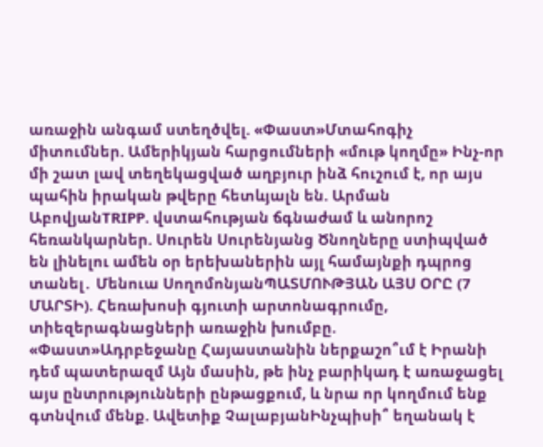առաջին անգամ ստեղծվել. «Փաստ»Մտահոգիչ միտումներ. Ամերիկյան հարցումների «մութ կողմը» Ինչ-որ մի շատ լավ տեղեկացված աղբյուր ինձ հուշում է, որ այս պահին իրական թվերը հետևյալն են. Արման ԱբովյանTRIPP. վստահության ճգնաժամ և անորոշ հեռանկարներ. Սուրեն Սուրենյանց Ծնողները ստիպված են լինելու ամեն օր երեխաներին այլ համայնքի դպրոց տանել․ Մենուա ՍողոմոնյանՊԱՏՄՈՒԹՅԱՆ ԱՅՍ ՕՐԸ (7 ՄԱՐՏԻ). Հեռախոսի գյուտի արտոնագրումը, տիեզերագնացների առաջին խումբը. «Փաստ»Ադրբեջանը Հայաստանին ներքաշո՞ւմ է Իրանի դեմ պատերազմ Այն մասին, թե ինչ բարիկադ է առաջացել այս ընտրությունների ընթացքում, և նրա որ կողմում ենք գտնվում մենք. Ավետիք ՉալաբյանԻնչպիսի՞ եղանակ է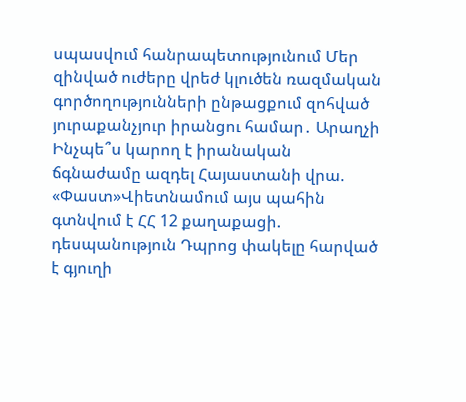սպասվում հանրապետությունում Մեր զինված ուժերը վրեժ կլուծեն ռազմական գործողությունների ընթացքում զոհված յուրաքանչյուր իրանցու համար․ Արաղչի Ինչպե՞ս կարող է իրանական ճգնաժամը ազդել Հայաստանի վրա. «Փաստ»Վիետնամում այս պահին գտնվում է ՀՀ 12 քաղաքացի. դեսպանություն Դպրոց փակելը հարված է գյուղի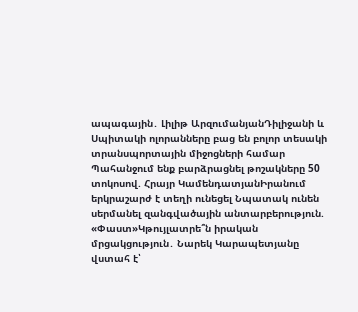ապագային․ Լիլիթ ԱրզումանյանԴիլիջանի և Սպիտակի ոլորանները բաց են բոլոր տեսակի տրանսպորտային միջոցների համար Պահանջում ենք բարձրացնել թոշակները 50 տոկոսով. Հրայր ԿամենդատյանԻրանում երկրաշարժ է տեղի ունեցել Նպատակ ունեն սերմանել զանգվածային անտարբերություն. «Փաստ»Կթույլատրե՞ն իրական մրցակցություն․ Նարեկ Կարապետյանը վստահ է՝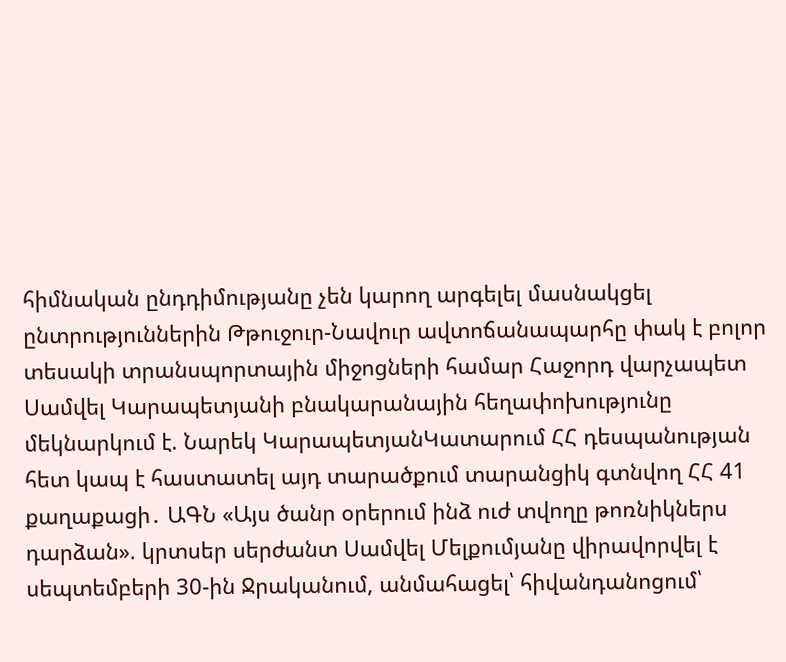հիմնական ընդդիմությանը չեն կարող արգելել մասնակցել ընտրություններին Թթուջուր-Նավուր ավտոճանապարհը փակ է բոլոր տեսակի տրանսպորտային միջոցների համար Հաջորդ վարչապետ Սամվել Կարապետյանի բնակարանային հեղափոխությունը մեկնարկում է. Նարեկ ԿարապետյանԿատարում ՀՀ դեսպանության հետ կապ է հաստատել այդ տարածքում տարանցիկ գտնվող ՀՀ 41 քաղաքացի․ ԱԳՆ «Այս ծանր օրերում ինձ ուժ տվողը թոռնիկներս դարձան». կրտսեր սերժանտ Սամվել Մելքումյանը վիրավորվել է սեպտեմբերի 30-ին Ջրականում, անմահացել՝ հիվանդանոցում՝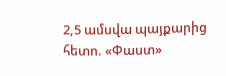2,5 ամսվա պայքարից հետո. «Փաստ»